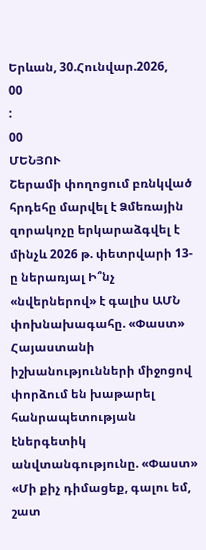Երևան, 30.Հունվար.2026,
00
:
00
ՄԵՆՅՈՒ
Շերամի փողոցում բռնկված հրդեհը մարվել է Ձմեռային զորակոչը երկարաձգվել է մինչև 2026 թ. փետրվարի 13-ը ներառյալ Ի՞նչ «նվերներով» է գալիս ԱՄՆ փոխնախագահը. «Փաստ» Հայաստանի իշխանությունների միջոցով փորձում են խաթարել հանրապետության էներգետիկ անվտանգությունը. «Փաստ» «Մի քիչ դիմացեք, գալու եմ, շատ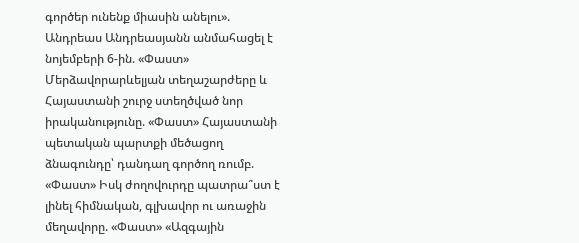գործեր ունենք միասին անելու». Անդրեաս Անդրեասյանն անմահացել է նոյեմբերի 6-ին. «Փաստ» Մերձավորարևելյան տեղաշարժերը և Հայաստանի շուրջ ստեղծված նոր իրականությունը. «Փաստ» Հայաստանի պետական պարտքի մեծացող ձնագունդը՝ դանդաղ գործող ռումբ. «Փաստ» Իսկ ժողովուրդը պատրա՞ստ է լինել հիմնական, գլխավոր ու առաջին մեղավորը. «Փաստ» «Ազգային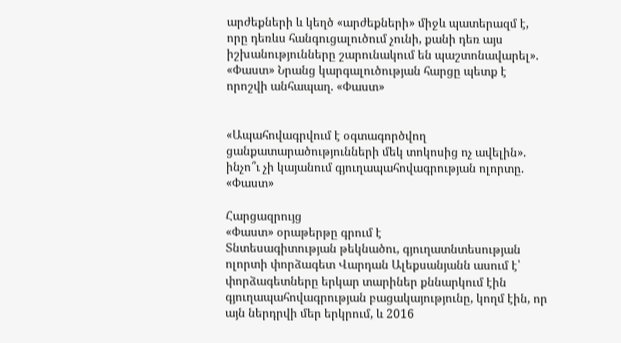արժեքների և կեղծ «արժեքների» միջև պատերազմ է, որը դեռևս հանգուցալուծում չունի, քանի դեռ այս իշխանությունները շարունակում են պաշտոնավարել». «Փաստ» Նրանց կարգալուծության հարցը պետք է որոշվի անհապաղ. «Փաստ»


«Ապահովագրվում է օգտագործվող ցանքատարածությունների մեկ տոկոսից ոչ ավելին». ինչո՞ւ չի կայանում գյուղապահովագրության ոլորտը. «Փաստ»

Հարցազրույց
«Փաստ» օրաթերթը գրում է
Տնտեսագիտության թեկնածու, գյուղատնտեսության ոլորտի փորձագետ Վարդան Ալեքսանյանն ասում է՝ փորձագետները երկար տարիներ քննարկում էին գյուղապահովագրության բացակայությունը, կողմ էին, որ այն ներդրվի մեր երկրում, և 2016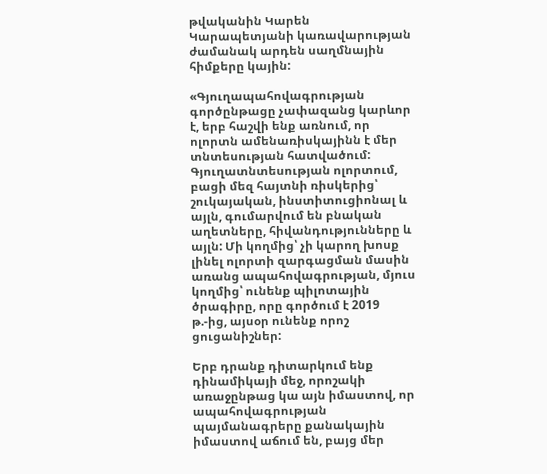թվականին Կարեն Կարապետյանի կառավարության ժամանակ արդեն սաղմնային հիմքերը կային:

«Գյուղապահովագրության գործընթացը չափազանց կարևոր է, երբ հաշվի ենք առնում, որ ոլորտն ամենառիսկայինն է մեր տնտեսության հատվածում: Գյուղատնտեսության ոլորտում, բացի մեզ հայտնի ռիսկերից՝ շուկայական, ինստիտուցիոնալ և այլն, գումարվում են բնական աղետները, հիվանդությունները և այլն: Մի կողմից՝ չի կարող խոսք լինել ոլորտի զարգացման մասին առանց ապահովագրության, մյուս կողմից՝ ունենք պիլոտային ծրագիրը, որը գործում է 2019 թ.-ից, այսօր ունենք որոշ ցուցանիշներ:

Երբ դրանք դիտարկում ենք դինամիկայի մեջ, որոշակի առաջընթաց կա այն իմաստով, որ ապահովագրության պայմանագրերը քանակային իմաստով աճում են, բայց մեր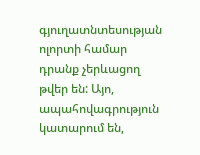գյուղատնտեսության ոլորտի համար դրանք չերևացող թվեր են: Այո, ապահովագրություն կատարում են,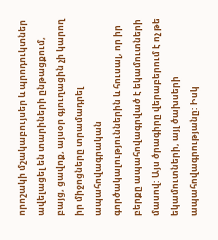որոշակի մշակաբույսեր և պրոդուկտներ ավելացել են տարիների ընթացքում, բայց, ցավոք, այսօր գյուղացին չի կարող իր միջոցները տրամադրել ապահովագրական գործակալություններին և հուսալ, որ իր բերքը ապահովագրված է եկամուտների մասով: Այս ծրագիրը վերաբերում է ոչ թե եկամուտների, այլ ծախսերի ապահովագրությանը: Իսկ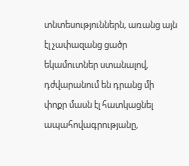տնտեսություններն, առանց այն էլ չափազանց ցածր եկամուտներ ստանալով, դժվարանում են դրանց մի փոքր մասն էլ հատկացնել ապահովագրությանը,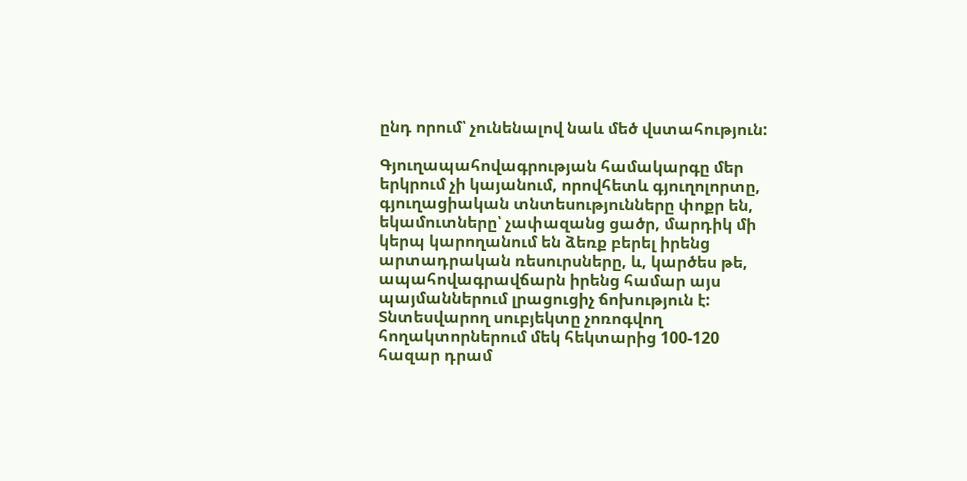ընդ որում՝ չունենալով նաև մեծ վստահություն:

Գյուղապահովագրության համակարգը մեր երկրում չի կայանում, որովհետև գյուղոլորտը, գյուղացիական տնտեսությունները փոքր են, եկամուտները՝ չափազանց ցածր, մարդիկ մի կերպ կարողանում են ձեռք բերել իրենց արտադրական ռեսուրսները, և, կարծես թե, ապահովագրավճարն իրենց համար այս պայմաններում լրացուցիչ ճոխություն է: Տնտեսվարող սուբյեկտը չոռոգվող հողակտորներում մեկ հեկտարից 100-120 հազար դրամ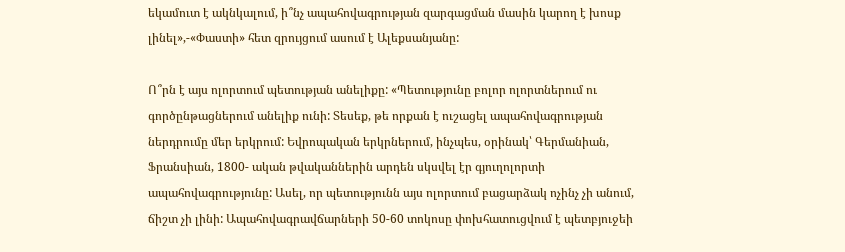եկամուտ է ակնկալում, ի՞նչ ապահովագրության զարգացման մասին կարող է խոսք լինել»,-«Փաստի» հետ զրույցում ասում է Ալեքսանյանը:

Ո՞րն է այս ոլորտում պետության անելիքը: «Պետությունը բոլոր ոլորտներում ու գործընթացներում անելիք ունի: Տեսեք, թե որքան է ուշացել ապահովագրության ներդրումը մեր երկրում: Եվրոպական երկրներում, ինչպես, օրինակ՝ Գերմանիան, Ֆրանսիան, 1800- ական թվականներին արդեն սկսվել էր գյուղոլորտի ապահովագրությունը: Ասել, որ պետությունն այս ոլորտում բացարձակ ոչինչ չի անում, ճիշտ չի լինի: Ապահովագրավճարների 50-60 տոկոսը փոխհատուցվում է պետբյուջեի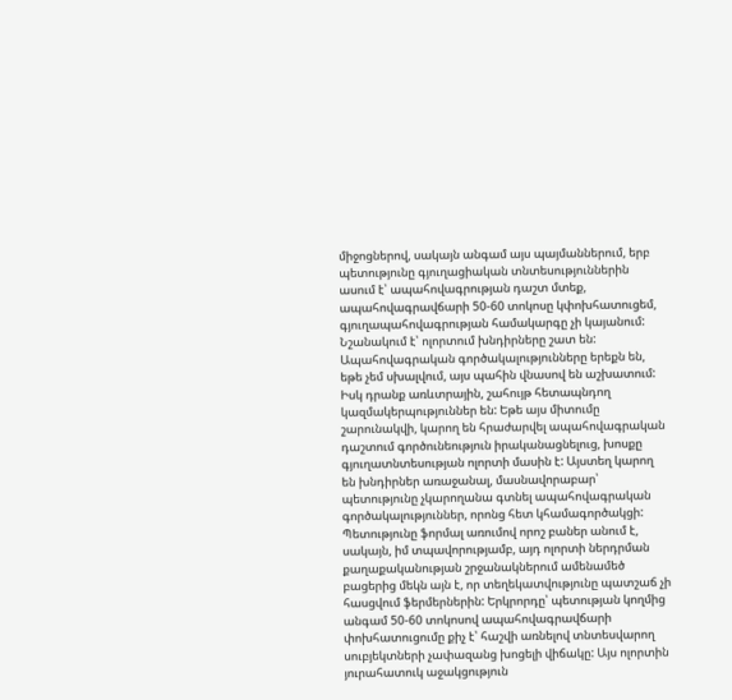միջոցներով, սակայն անգամ այս պայմաններում, երբ պետությունը գյուղացիական տնտեսություններին ասում է՝ ապահովագրության դաշտ մտեք, ապահովագրավճարի 50-60 տոկոսը կփոխհատուցեմ, գյուղապահովագրության համակարգը չի կայանում: Նշանակում է՝ ոլորտում խնդիրները շատ են: Ապահովագրական գործակալությունները երեքն են, եթե չեմ սխալվում, այս պահին վնասով են աշխատում: Իսկ դրանք առևտրային, շահույթ հետապնդող կազմակերպություններ են: Եթե այս միտումը շարունակվի, կարող են հրաժարվել ապահովագրական դաշտում գործունեություն իրականացնելուց, խոսքը գյուղատնտեսության ոլորտի մասին է: Այստեղ կարող են խնդիրներ առաջանալ, մասնավորաբար՝ պետությունը չկարողանա գտնել ապահովագրական գործակալություններ, որոնց հետ կհամագործակցի: Պետությունը ֆորմալ առումով որոշ բաներ անում է, սակայն, իմ տպավորությամբ, այդ ոլորտի ներդրման քաղաքականության շրջանակներում ամենամեծ բացերից մեկն այն է, որ տեղեկատվությունը պատշաճ չի հասցվում ֆերմերներին: Երկրորդը՝ պետության կողմից անգամ 50-60 տոկոսով ապահովագրավճարի փոխհատուցումը քիչ է՝ հաշվի առնելով տնտեսվարող սուբյեկտների չափազանց խոցելի վիճակը: Այս ոլորտին յուրահատուկ աջակցություն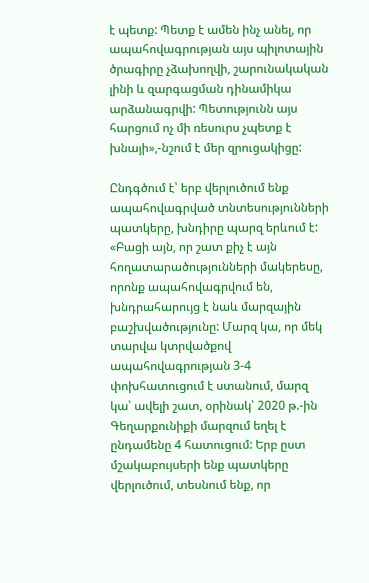է պետք: Պետք է ամեն ինչ անել, որ ապահովագրության այս պիլոտային ծրագիրը չձախողվի, շարունակական լինի և զարգացման դինամիկա արձանագրվի: Պետությունն այս հարցում ոչ մի ռեսուրս չպետք է խնայի»,-նշում է մեր զրուցակիցը:

Ընդգծում է՝ երբ վերլուծում ենք ապահովագրված տնտեսությունների պատկերը, խնդիրը պարզ երևում է: «Բացի այն, որ շատ քիչ է այն հողատարածությունների մակերեսը, որոնք ապահովագրվում են, խնդրահարույց է նաև մարզային բաշխվածությունը: Մարզ կա, որ մեկ տարվա կտրվածքով ապահովագրության 3-4 փոխհատուցում է ստանում, մարզ կա՝ ավելի շատ, օրինակ՝ 2020 թ.-ին Գեղարքունիքի մարզում եղել է ընդամենը 4 հատուցում: Երբ ըստ մշակաբույսերի ենք պատկերը վերլուծում, տեսնում ենք, որ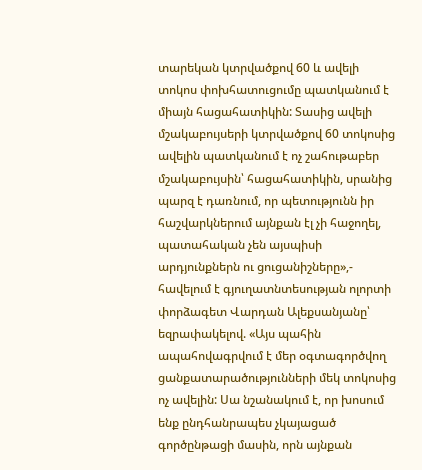տարեկան կտրվածքով 60 և ավելի տոկոս փոխհատուցումը պատկանում է միայն հացահատիկին: Տասից ավելի մշակաբույսերի կտրվածքով 60 տոկոսից ավելին պատկանում է ոչ շահութաբեր մշակաբույսին՝ հացահատիկին, սրանից պարզ է դառնում, որ պետությունն իր հաշվարկներում այնքան էլ չի հաջողել, պատահական չեն այսպիսի արդյունքներն ու ցուցանիշները»,- հավելում է գյուղատնտեսության ոլորտի փորձագետ Վարդան Ալեքսանյանը՝ եզրափակելով. «Այս պահին ապահովագրվում է մեր օգտագործվող ցանքատարածությունների մեկ տոկոսից ոչ ավելին: Սա նշանակում է, որ խոսում ենք ընդհանրապես չկայացած գործընթացի մասին, որն այնքան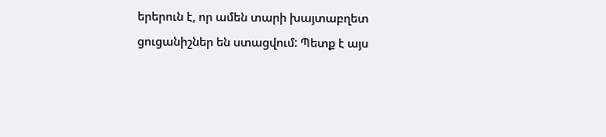երերուն է, որ ամեն տարի խայտաբղետ ցուցանիշներ են ստացվում: Պետք է այս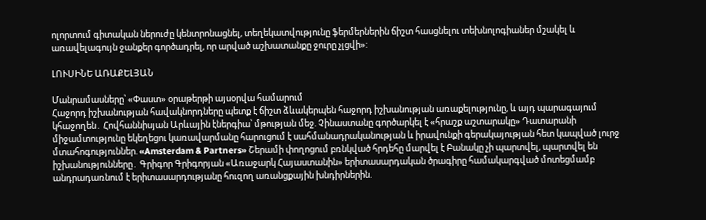ոլորտում գիտական ներուժը կենտրոնացնել, տեղեկատվությունը ֆերմերներին ճիշտ հասցնելու տեխնոլոգիաներ մշակել և առավելագույն ջանքեր գործադրել, որ արված աշխատանքը ջուրը չլցվի»:

ԼՈՒՍԻՆԵ ԱՌԱՔԵԼՅԱՆ

Մանրամասները՝ «Փաստ» օրաթերթի այսօրվա համարում
Հաջորդ իշխանության հավակնորդները պետք է ճիշտ ձևակերպեն հաջորդ իշխանության առաքելությունը, և այդ պարագայում կհաջողեն․ Հովհաննիսյան Արևային էներգիա՝ մթության մեջ. Չինաստանը գործարկել է «հրաշք աշտարակը» Դատարանի միջամտությունը եկեղեցու կառավարմանը հարուցում է սահմանադրականության և իրավունքի գերակայության հետ կապված լուրջ մտահոգություններ. «Amsterdam & Partners» Շերամի փողոցում բռնկված հրդեհը մարվել է Բանակը չի պարտվել, պարտվել են իշխանությունները․ Գրիգոր Գրիգորյան «Առաջարկ Հայաստանին» երիտասարդական ծրագիրը համակարգված մոտեցմամբ անդրադառնում է երիտասարդությանը հուզող առանցքային խնդիրներին.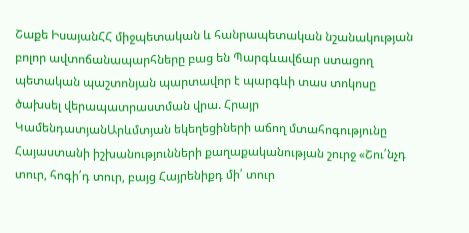Շաքե ԻսայանՀՀ միջպետական և հանրապետական նշանակության բոլոր ավտոճանապարհները բաց են Պարգևավճար ստացող պետական պաշտոնյան պարտավոր է պարգևի տաս տոկոսը ծախսել վերապատրաստման վրա. Հրայր ԿամենդատյանԱրևմտյան եկեղեցիների աճող մտահոգությունը Հայաստանի իշխանությունների քաղաքականության շուրջ «Շու՛նչդ տուր, հոգի՛դ տուր, բայց Հայրենիքդ մի՛ տուր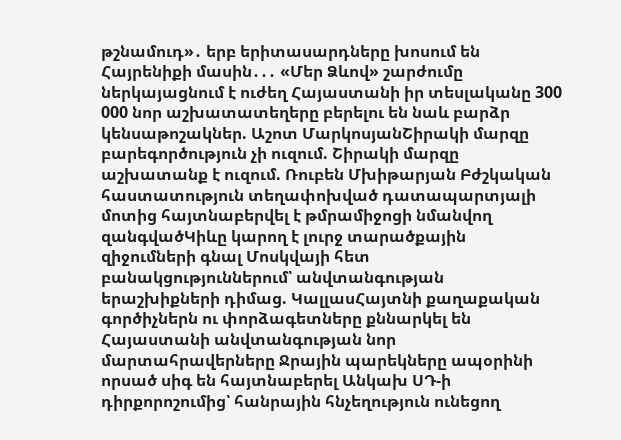թշնամուդ»․ երբ երիտասարդները խոսում են Հայրենիքի մասին․․․ «Մեր Ձևով» շարժումը ներկայացնում է ուժեղ Հայաստանի իր տեսլականը 300 000 նոր աշխատատեղերը բերելու են նաև բարձր կենսաթոշակներ. Աշոտ ՄարկոսյանՇիրակի մարզը բարեգործություն չի ուզում. Շիրակի մարզը աշխատանք է ուզում. Ռուբեն Մխիթարյան Բժշկական հաստատություն տեղափոխված դատապարտյալի մոտից հայտնաբերվել է թմրամիջոցի նմանվող զանգվածԿիևը կարող է լուրջ տարածքային զիջումների գնալ Մոսկվայի հետ բանակցություններում՝ անվտանգության երաշխիքների դիմաց. ԿալլասՀայտնի քաղաքական գործիչներն ու փորձագետները քննարկել են Հայաստանի անվտանգության նոր մարտահրավերները Ջրային պարեկները ապօրինի որսած սիգ են հայտնաբերել Անկախ ՍԴ-ի դիրքորոշումից՝ հանրային հնչեղություն ունեցող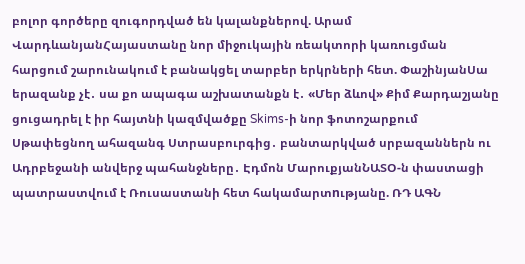բոլոր գործերը զուգորդված են կալանքներով. Արամ ՎարդևանյանՀայաստանը նոր միջուկային ռեակտորի կառուցման հարցում շարունակում է բանակցել տարբեր երկրների հետ. ՓաշինյանՍա երազանք չէ․ սա քո ապագա աշխատանքն է․ «Մեր ձևով» Քիմ Քարդաշյանը ցուցադրել է իր հայտնի կազմվածքը Skims-ի նոր ֆոտոշարքում Սթափեցնող ահազանգ Ստրասբուրգից․ բանտարկված սրբազաններն ու Ադրբեջանի անվերջ պահանջները․ Էդմոն ՄարուքյանՆԱՏՕ-ն փաստացի պատրաստվում է Ռուսաստանի հետ հակամարտnւթյանը. ՌԴ ԱԳՆ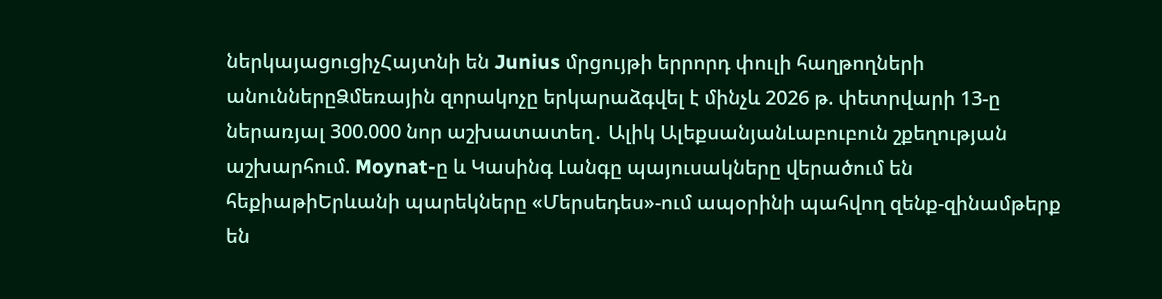ներկայացուցիչՀայտնի են Junius մրցույթի երրորդ փուլի հաղթողների անուններըՁմեռային զորակոչը երկարաձգվել է մինչև 2026 թ. փետրվարի 13-ը ներառյալ 300.000 նոր աշխատատեղ․ Ալիկ ԱլեքսանյանԼաբուբուն շքեղության աշխարհում. Moynat-ը և Կասինգ Լանգը պայուսակները վերածում են հեքիաթիԵրևանի պարեկները «Մերսեդես»-ում ապօրինի պահվող զենք-զինամթերք են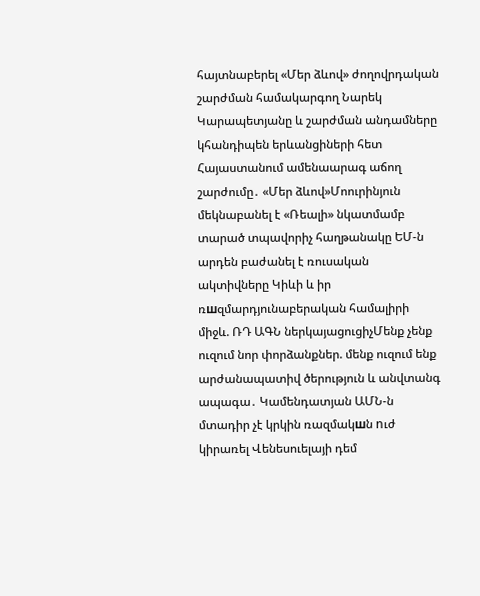հայտնաբերել «Մեր ձևով» ժողովրդական շարժման համակարգող Նարեկ Կարապետյանը և շարժման անդամները կհանդիպեն երևանցիների հետ Հայաստանում ամենաարագ աճող շարժումը․ «Մեր ձևով»Մոուրինյուն մեկնաբանել է «Ռեալի» նկատմամբ տարած տպավորիչ հաղթանակը ԵՄ-ն արդեն բաժանել է ռուսական ակտիվները Կիևի և իր ռшզմարդյունաբերական համալիրի միջև. ՌԴ ԱԳՆ ներկայացուցիչՄենք չենք ուզում նոր փորձանքներ. մենք ուզում ենք արժանապատիվ ծերություն և անվտանգ ապագա․ Կամենդատյան ԱՄՆ-ն մտադիր չէ կրկին ռազմակшն nւժ կիրառել Վենեսուելայի դեմ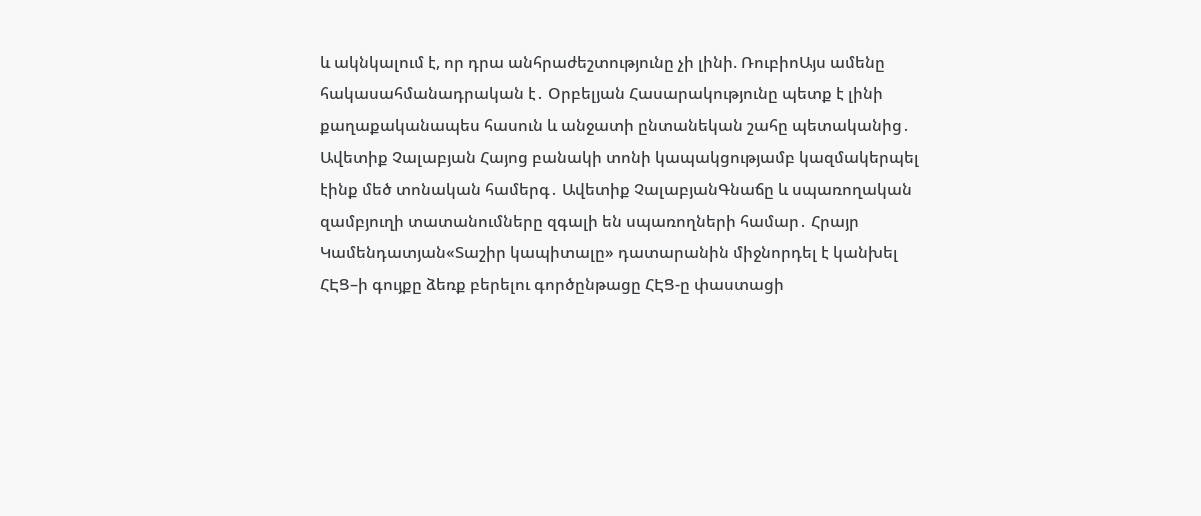և ակնկալում է, որ դրա անհրաժեշտությունը չի լինի. ՌուբիոԱյս ամենը հակասահմանադրական է․ Օրբելյան Հասարակությունը պետք է լինի քաղաքականապես հասուն և անջատի ընտանեկան շահը պետականից․ Ավետիք Չալաբյան Հայոց բանակի տոնի կապակցությամբ կազմակերպել էինք մեծ տոնական համերգ․ Ավետիք ՉալաբյանԳնաճը և սպառողական զամբյուղի տատանումները զգալի են սպառողների համար․ Հրայր Կամենդատյան«Տաշիր կապիտալը» դատարանին միջնորդել է կանխել ՀԷՑ–ի գույքը ձեռք բերելու գործընթացը ՀԷՑ-ը փաստացի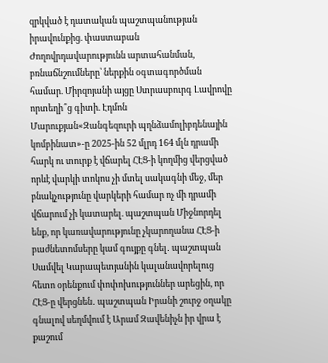զրկված է դատական պաշտպանության իրավունքից. փաստաբան Ժողովրդավարությունն արտահանման, բռնաճնշումները՝ ներքին օգտագործման համար. Միրզոյանի այցը Ստրասբուրգ Լավրովը որտեղի՞ց գիտի. Էդմոն Մարուքյան«Զանգեզուրի պղնձամոլիբդենային կոմբինատ»-ը 2025-ին 52 մլրդ 164 մլն դրամի հարկ ու տուրք է վճարել ՀԷՑ-ի կողմից վերցված որևէ վարկի տոկոս չի մտել սակագնի մեջ, մեր բնակչությունը վարկերի համար ոչ մի դրամի վճարում չի կատարել. պաշտպան Միջնորդել ենք, որ կառավարությունը չկարողանա ՀԷՑ-ի բաժնետոմսերը կամ գույքը գնել․ պաշտպան Սամվել Կարապետյանին կալանավորելուց հետո օրենքում փոփոխություններ արեցին, որ ՀԷՑ-ը վերցնեն․ պաշտպան Իրանի շուրջ օղակը գնալով սեղմվում է Արամ Զավենիչն իր վրա է քաշում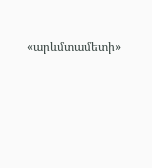«արևմտամետի»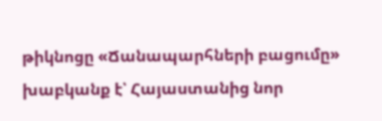թիկնոցը «Ճանապարհների բացումը» խաբկանք է՝ Հայաստանից նոր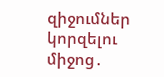զիջումներ կորզելու միջոց․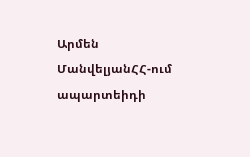Արմեն ՄանվելյանՀՀ-ում ապարտեիդի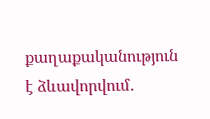քաղաքականություն է ձևավորվում․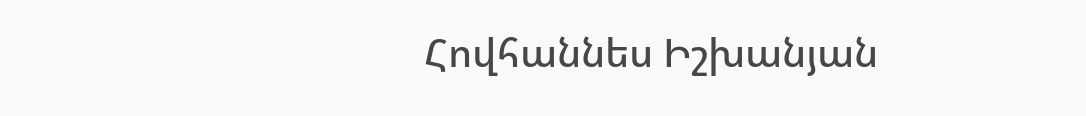Հովհաննես Իշխանյան